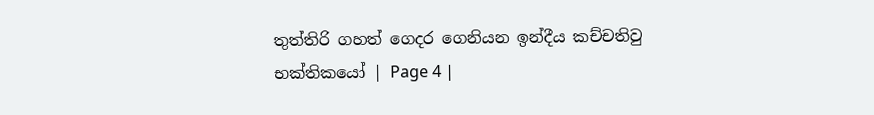තුත්තිරි ගහත් ගෙදර ගෙනියන ඉන්දීය කච්චතිවු භක්තිකයෝ | Page 4 |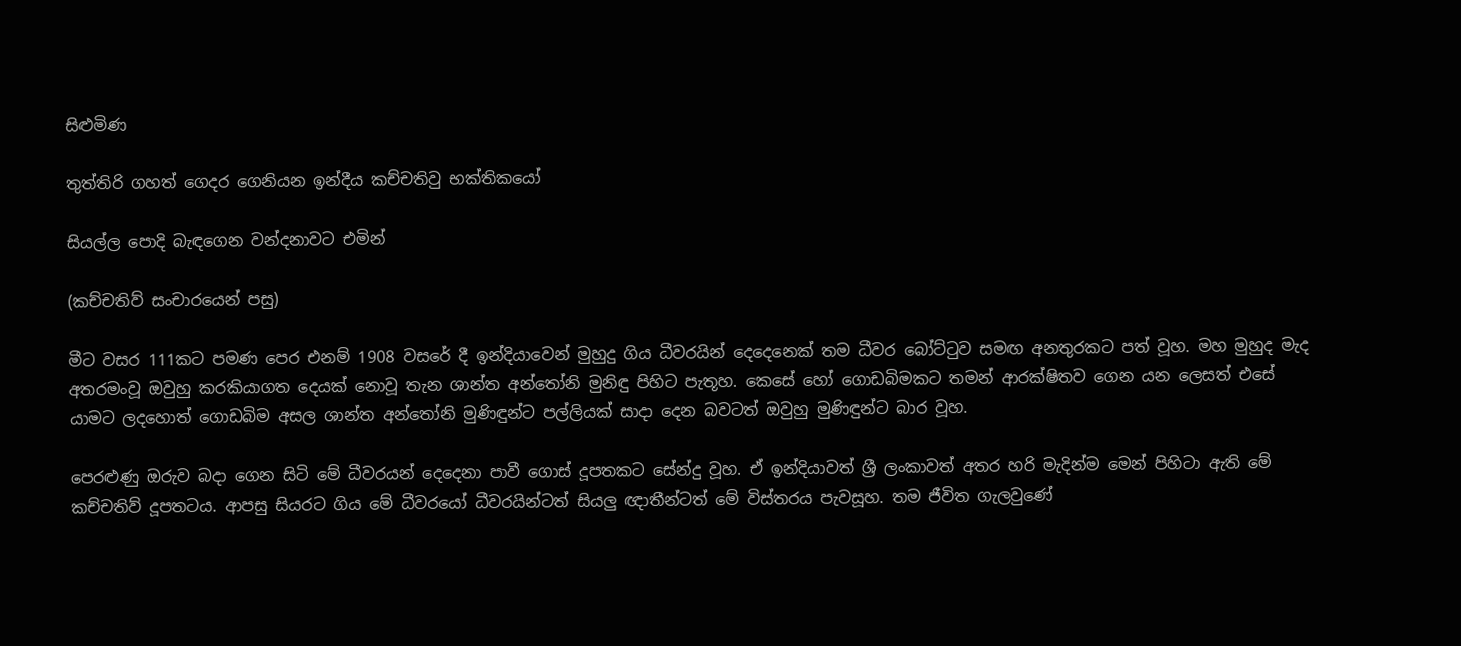සිළුමිණ

තුත්තිරි ගහත් ගෙදර ගෙනියන ඉන්දීය කච්චතිවු භක්තිකයෝ

සියල්ල පොදි බැඳගෙන වන්දනාවට එමින්

(කච්චතිව් සංචාරයෙන් පසු)

මීට වසර 111කට පමණ පෙර එනම් 1908 වසරේ දී ඉන්දියාවෙන් මුහුදු ගිය ධීවරයින් දෙදෙනෙක් තම ධීවර බෝට්ටුව සමඟ අනතුරකට පත් වූහ. මහ මුහුද මැද අතරමංවූ ඔවුහු කරකියාගත දෙයක් නොවූ තැන ශාන්ත අන්තෝනි මුනිඳු පිහිට පැතූහ. කෙසේ හෝ ගොඩබිමකට තමන් ආරක්ෂිතව ගෙන යන ලෙසත් එසේ යාමට ලදහොත් ගොඩබිම අසල ශාන්ත අන්තෝනි මුණිඳුන්ට පල්ලියක් සාදා දෙන බවටත් ඔවුහු මුණිඳුන්ට බාර වූහ.

පෙරළුණු ඔරුව බදා ගෙන සිටි මේ ධීවරයන් දෙදෙනා පාවී ගොස් දූපතකට සේන්දු වූහ. ඒ ඉන්දියාවත් ශ්‍රී ලංකාවත් අතර හරි මැදින්ම මෙන් පිහිටා ඇති මේ කච්චතිව් දූපතටය. ආපසු සියරට ගිය මේ ධීවරයෝ ධීවරයින්ටත් සියලු ඥාතීන්ටත් මේ විස්තරය පැවසූහ. තම ජීවිත ගැලවුණේ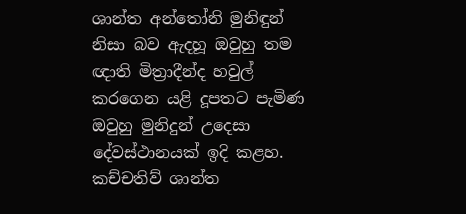ශාන්ත අන්තෝනි මුනිඳුන් නිසා බව ඇදහූ ඔවුහු තම ඥාති මිත්‍රාදීන්ද හවුල් කරගෙන යළි දූපතට පැමිණ ඔවුහු මුනිදුන් උදෙසා දේවස්ථානයක් ඉදි කළහ. කච්චතිව් ශාන්ත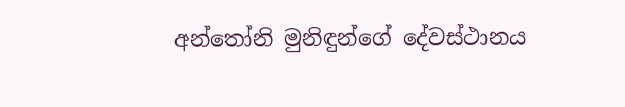අන්තෝනි මුනිඳුන්ගේ දේවස්ථානය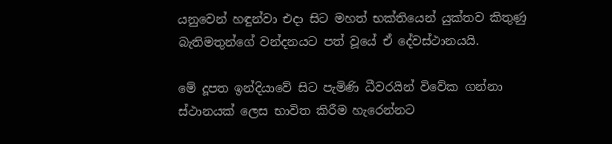යනුවෙන් හඳුන්වා එදා සිට මහත් භක්තියෙන් යුක්තව කිතුණු බැතිමතුන්ගේ වන්දනයට පත් වූයේ ඒ දේවස්ථානයයි.

මේ දූපත ඉන්දියාවේ සිට පැමිණි ධීවරයින් විවේක ගන්නා ස්ථානයක් ලෙස භාවිත කිරීම හැරෙන්නට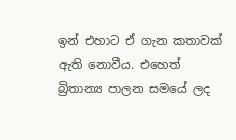ඉන් එහාට ඒ ගැන කතාවක් ඇති නොවීය. එහෙත් බ්‍රිතාන්‍ය පාලන සමයේ ලද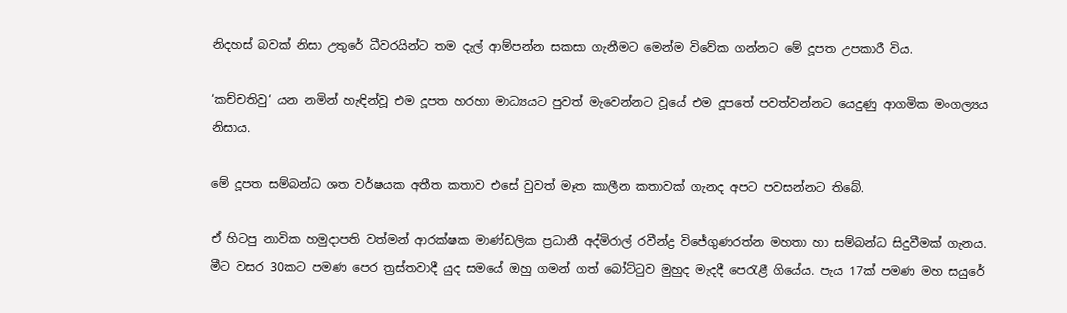නිදහස් බවක් නිසා උතුරේ ධීවරයින්ට තම දැල් ආම්පන්න සකසා ගැනීමට මෙන්ම විවේක ගන්නට මේ දූපත උපකාරී විය.

‘කච්චතිවු‘ යන නමින් හැඳින්වූ එම දූපත හරහා මාධ්‍යයට පුවත් මැවෙන්නට වූයේ එම දූපතේ පවත්වන්නට යෙදුණු ආගමික මංගල්‍යය නිසාය.

මේ දූපත සම්බන්ධ ශත වර්ෂයක අතීත කතාව එසේ වුවත් මෑත කාලීන කතාවක් ගැනද අපට පවසන්නට තිබේ.

ඒ හිටපු නාවික හමුදාපති වත්මන් ආරක්ෂක මාණ්ඩලික ප්‍රධානී අද්මිරාල් රවීන්ද්‍ර විජේගුණරත්න මහතා හා සම්බන්ධ සිදුවීමක් ගැනය. මීට වසර 30කට පමණ පෙර ත්‍රස්තවාදී යුද සමයේ ඔහු ගමන් ගත් බෝට්ටුව මුහුද මැදදී පෙරැළී ගියේය. පැය 17ක් පමණ මහ සයුරේ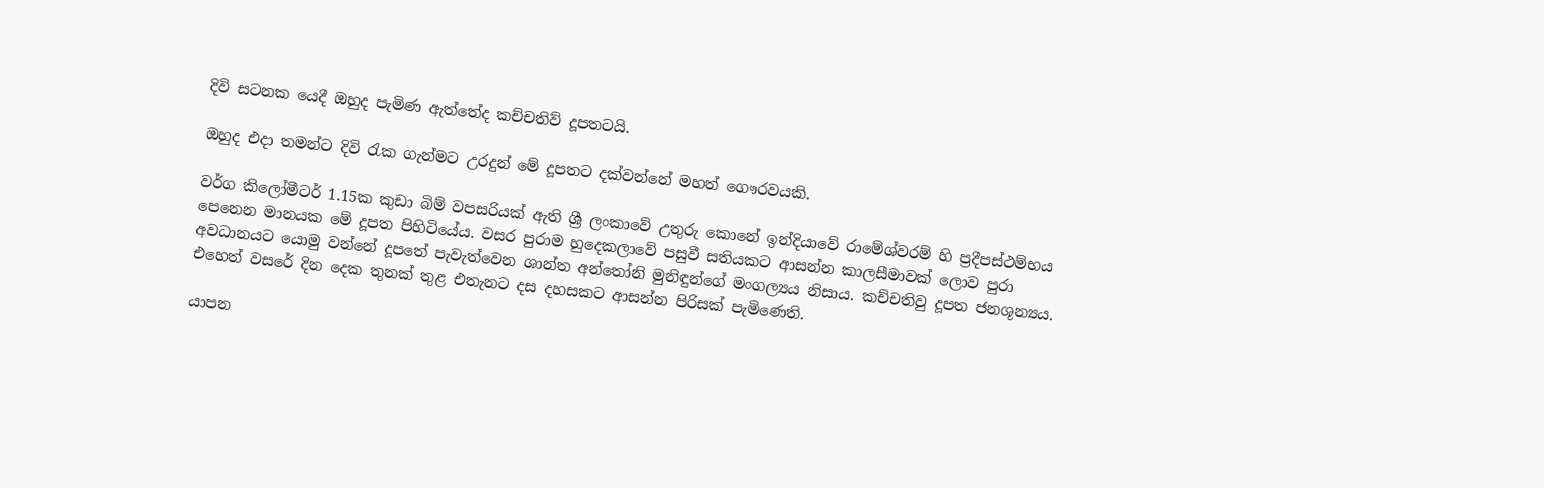දිවි සටනක යෙදී ඔහුද පැමිණ ඇත්තේද කච්චතිව් දූපතටයි.

ඔහුද එදා තමන්ට දිවි රැක ගැන්මට උරදුන් මේ දූපතට දක්වන්නේ මහත් ගෞරවයකි.

වර්ග කිලෝමීටර් 1.15ක කුඩා බිම් වපසරියක් ඇති ශ්‍රී ලංකාවේ උතුරු කොනේ ඉන්දියාවේ රාමේශ්වරම් හි ප්‍රදීපස්ථම්භය පෙනෙන මානයක මේ දූපත පිහිටියේය. වසර පුරාම හුදෙකලාවේ පසුවී සතියකට ආසන්න කාලසීමාවක් ලොව පුරා අවධානයට යොමු වන්නේ දූපතේ පැවැත්වෙන ශාන්ත අන්තෝනි මුනිඳුන්ගේ මංගල්‍යය නිසාය. කච්චතිවු දූපත ජනශූන්‍යය. එහෙත් වසරේ දින දෙක තුනක් තුළ එතැනට දස දහසකට ආසන්න පිරිසක් පැමිණෙති.

යාපන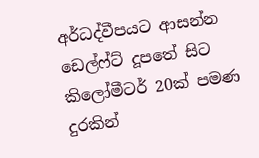අර්ධද්වීපයට ආසන්න ඩෙල්ෆ්ට් දූපතේ සිට කිලෝමීටර් 20ක් පමණ දුරකින්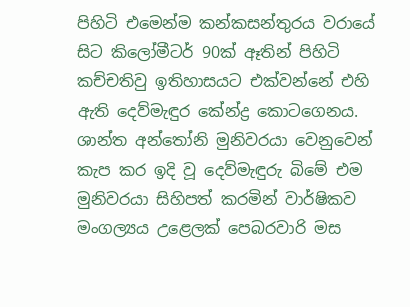පිහිටි එමෙන්ම කන්කසන්තුරය වරායේ සිට කිලෝමීටර් 90ක් ඈතින් පිහිටි කච්චතිවු ඉතිහාසයට එක්වන්නේ එහි ඇති දෙව්මැඳුර කේන්ද්‍ර කොටගෙනය. ශාන්ත අන්තෝනි මුනිවරයා වෙනුවෙන් කැප කර ඉදි වූ දෙව්මැඳුරු බිමේ ‍එම මුනිවරයා සිහිපත් කරමින් වාර්ෂිකව මංගල්‍යය උළෙලක් පෙබරවාරි මස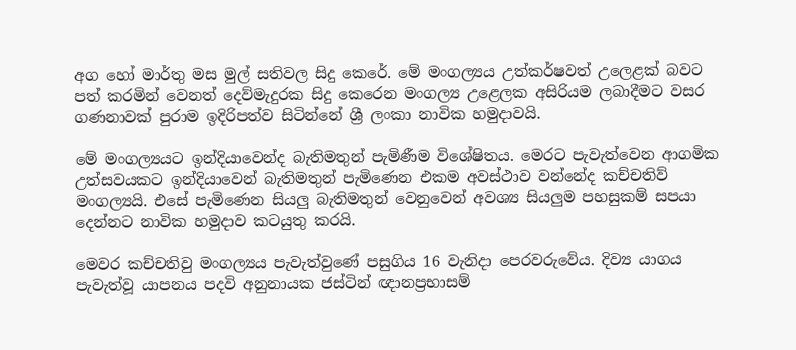අග හෝ මාර්තු මස මුල් සතිවල සිදු කෙරේ. මේ මංගල්‍යය උත්කර්ෂවත් උලෙළක් බවට පත් කරමින් වෙනත් දෙව්මැදුරක සිදු කෙරෙන මංගල්‍ය උළෙලක අසිරියම ලබාදීමට වසර ගණනාවක් පුරාම ඉදිරිපත්ව සිටින්නේ ශ්‍රී ලංකා නාවික හමුදාවයි.

මේ මංගල්‍යයට ඉන්දියාවෙන්ද බැතිමතුන් පැමිණීම විශේෂිතය. මෙරට පැවැත්වෙන ආගමික උත්සවයකට ඉන්දියාවෙන් බැතිමතුන් පැමිණෙන එකම අවස්ථාව වන්නේද කච්චතිව් මංගල්‍යයි. එසේ පැමිණෙන සියලු බැතිමතුන් වෙනුවෙන් අවශ්‍ය සියලුම පහසුකම් සපයා දෙන්නට නාවික හමුදාව කටයුතු කරයි.

මෙවර කච්චතිවු මංගල්‍යය පැවැත්වුණේ පසුගිය 16 වැනිදා පෙරවරුවේය. දිව්‍ය යාගය පැවැත්වූ යාපනය පදවි අනුනායක ජස්ටින් ඥානප්‍රභාසම්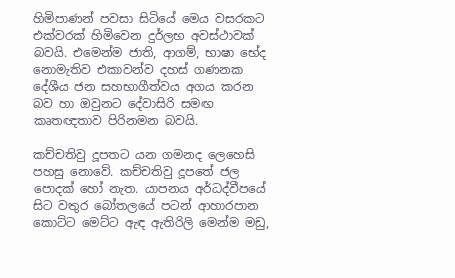හිමිපාණන් පවසා සිටියේ මෙය වසරකට එක්වරක් හිමිවෙන දුර්ලභ අවස්ථාවක් බවයි. එමෙන්ම ජාති, ආගම්, භාෂා භේද නොමැතිව එකාවන්ව දහස් ගණනක දේශීය ජන සහභාගීත්වය අගය කරන බව හා ඔවුනට දේවාසිරි සමඟ කෘතඥතාව පිරිනමන බවයි.

කච්චතිවු දූපතට යන ගමනද ලෙහෙසි පහසු නොවේ. කච්චතිවු දූපතේ ජල පොදක් හෝ නැත. යාපනය අර්ධද්වීපයේ සිට වතුර බෝතලයේ පටන් ආහාරපාන කොට්ට මෙට්ට ඇඳ ඇතිරිලි මෙන්ම මඩු,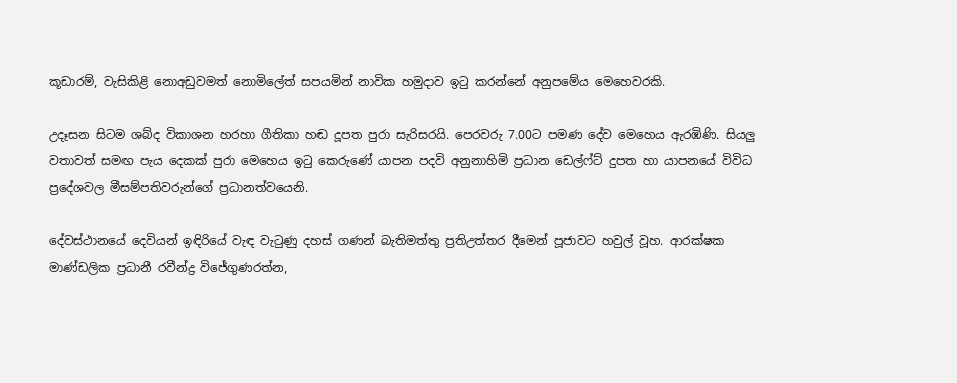කූඩාරම්, වැසිකිළි නොඅඩුවමත් නොමිලේත් සපයමින් නාවික හමුදාව ඉටු කරන්නේ අනුපමේය මෙහෙවරකි.

උදෑසන සිටම ශබ්ද විකාශන හරහා ගීතිකා හඬ දූපත පුරා සැරිසරයි. පෙරවරු 7.00ට පමණ දේව මෙහෙය ඇරඹිණි. සියලු වතාවත් සමඟ පැය දෙකක් පුරා මෙහෙය ඉටු කෙරුණේ යාපන පදවි අනුනාහිමි ප්‍රධාන ඩෙල්ෆ්ට් දුපත හා යාපනයේ විවිධ ප්‍රදේශවල මීසම්පතිවරුන්ගේ ප්‍රධානත්වයෙනි.

දේවස්ථානයේ දෙවියන් ඉඳිරියේ වැඳ වැටුණු දහස් ගණන් බැතිමත්තු ප්‍රතිඋත්තර දීමෙන් පූජාවට හවුල් වූහ. ආරක්ෂක මාණ්ඩලික ප්‍රධානී රවීන්ද්‍ර විජේගුණරත්න,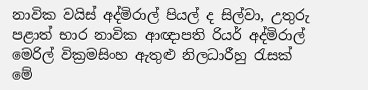නාවික වයිස් අද්මිරාල් පියල් ද සිල්වා, උතුරු පළාත් භාර නාවික ආඥාපති රියර් අද්මිරාල් මෙරිල් වික්‍රමසිංහ ඇතුළු නිලධාරීහු රැසක් මේ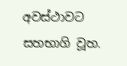අවස්ථාවට සහභාගි වූහ.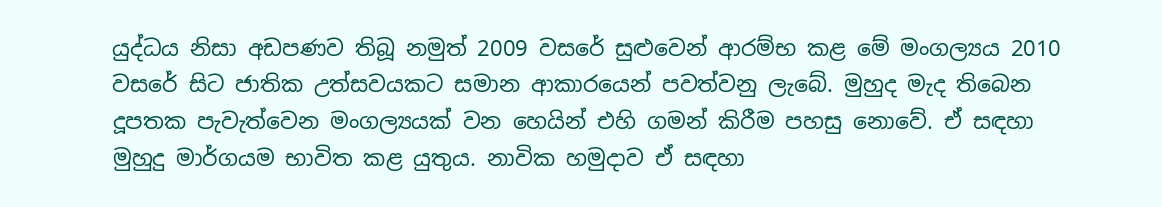යුද්ධය නිසා අඩපණව තිබූ නමුත් 2009 වසරේ සුළුවෙන් ආරම්භ කළ මේ මංගල්‍යය 2010 වසරේ සිට ජාතික උත්සවයකට සමාන ආකාරයෙන් පවත්වනු ලැබේ. මුහුද මැද තිබෙන දූපතක පැවැත්වෙන මංගල්‍යයක් වන හෙයින් එහි ගමන් කිරීම පහසු නොවේ. ඒ සඳහා මුහුදු මාර්ගයම භාවිත කළ යුතුය. නාවික හමුදාව ඒ සඳහා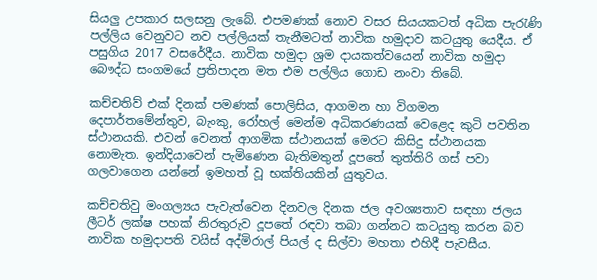සියලු උපකාර සලසනු ලැබේ. එපමණක් නොව වසර සියයකටත් අධික පැරැණි පල්ලිය වෙනුවට නව පල්ලියක් තැනීමටත් නාවික හමුදාව කටයුතු යෙදීය. ඒ පසුගිය 2017 වසරේදීය. නාවික හමුදා ශ්‍රම දායකත්වයෙන් නාවික හමුදා බෞද්ධ සංගමයේ ප්‍රතිපාදන මත එම පල්ලිය ගොඩ නංවා තිබේ.

කච්චතිව් එක් දිනක් පමණක් පොලිසිය, ආගමන හා විගමන දෙපාර්තමේන්තුව, බැංකු, රෝහල් මෙන්ම අධිකරණයක් වෙළෙද කුටි පවතින ස්ථානයකි. එවන් වෙනත් ආගමික ස්ථානයක් මෙරට කිසිදු ස්ථානයක නොමැත. ඉන්දියාවෙන් පැමිණෙන බැතිමතුන් දූපතේ තුත්තිරි ගස් පවා ගලවාගෙන යන්නේ ඉමහත් වූ භක්තියකින් යුතුවය.

කච්චතිවු මංගල්‍යය පැවැත්වෙන දිනවල දිනක ජල අවශ්‍යතාව සඳහා ජලය ලීටර් ලක්ෂ පහක් නිරතුරුව දූපතේ රඳවා තබා ගන්නට කටයුතු කරන බව නාවික හමුදාපති වයිස් අද්මිරාල් පියල් ද සිල්වා මහතා එහිදී පැවසීය.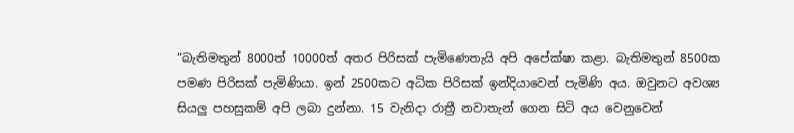“බැතිමතුන් 8000ත් 10000ත් අතර පිරිසක් පැමිණෙතැයි අපි අපේක්ෂා කළා. බැතිමතුන් 8500ක පමණ පිරිසක් පැමිණියා. ඉන් 2500කට අධික පිරිසක් ඉන්දියාවෙන් පැමිණි අය. ඔවුනට අවශ්‍ය සියලු පහසුකම් අපි ලබා දුන්නා. 15 වැනිදා රාත්‍රී නවාතැන් ගෙන සිටි අය වෙනුවෙන්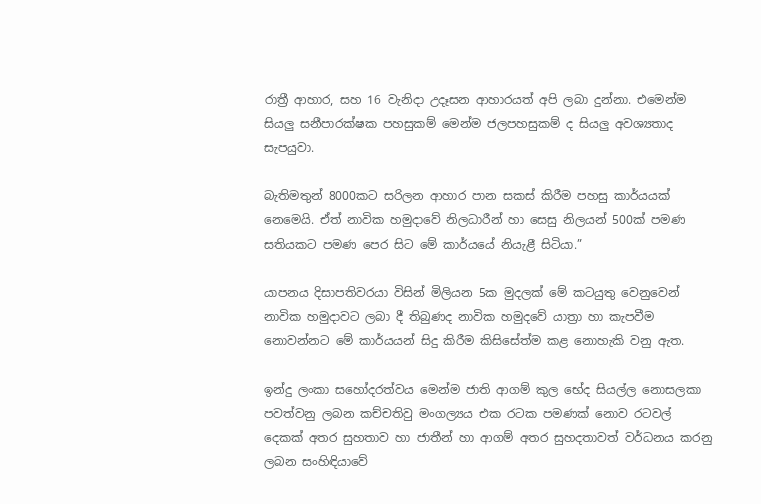රාත්‍රී ආහාර, සහ 16 වැනිදා උදෑසන ආහාරයත් අපි ලබා දුන්නා. එමෙන්ම සියලු සනීපාරක්ෂක පහසුකම් මෙන්ම ජලපහසුකම් ද සියලු අවශ්‍යතාද සැපයුවා.

බැතිමතුන් 8000කට සරිලන ආහාර පාන සකස් කිරීම පහසු කාර්යයක් නෙමෙයි. ඒත් නාවික හමුදාවේ නිලධාරීන් හා සෙසු නිලයන් 500ක් පමණ සතියකට පමණ පෙර සිට මේ කාර්යයේ නියැළී සිටියා.”

යාපනය දිසාපතිවරයා විසින් මිලියන 5ක මුදලක් මේ කටයුතු වෙනුවෙන් නාවික හමුදාවට ලබා දී තිබුණද නාවික හමුදවේ යාත්‍රා හා කැපවීම නොවන්නට මේ කාර්යයන් සිදු කිරීම කිසිසේත්ම කළ නොහැකි වනු ඇත.

ඉන්දු ලංකා සහෝදරත්වය මෙන්ම ජාති ආගම් කුල භේද සියල්ල නොසලකා පවත්වනු ලබන කච්චතිවු මංගල්‍යය එක රටක පමණක් නොව රටවල් දෙකක් අතර සුහතාව හා ජාතීන් හා ආගම් අතර සුහදතාවත් වර්ධනය කරනු ලබන සංහිඳියාවේ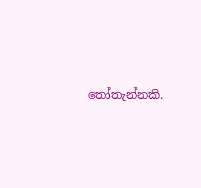තෝතැන්නකි.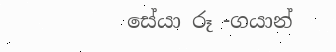සේයා රූ -ගයාන්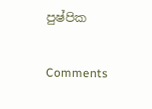පුෂ්පික

Comments